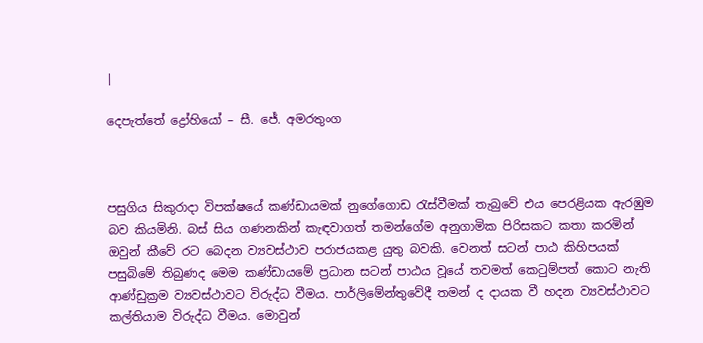|

දෙපැත්තේ ද්‍රෝහියෝ – සී. ජේ. අමරතුංග



පසුගිය සිකුරාදා විපක්ෂයේ කණ්ඩායමක් නුගේගොඩ රැස්වීමක් තැබුවේ එය පෙරළියක ඇරඹුම බව කියමිනි. බස් සිය ගණනකින් කැඳවාගත් තමන්ගේම අනුගාමික පිරිසකට කතා කරමින් ඔවුන් කීවේ රට බෙදන ව්‍යවස්ථාව පරාජයකළ යුතු බවකි. වෙනත් සටන් පාඨ කිහිපයක් පසුබිමේ තිබුණද මෙම කණ්ඩායමේ ප්‍රධාන සටන් පාඨය වූයේ තවමත් කෙටුම්පත් කොට නැති ආණ්ඩුක්‍රම ව්‍යවස්ථාවට විරුද්ධ වීමය. පාර්ලිමේන්තුවේදී තමන් ද දායක වී හදන ව්‍යවස්ථාවට කල්තියාම විරුද්ධ වීමය. මොවුන්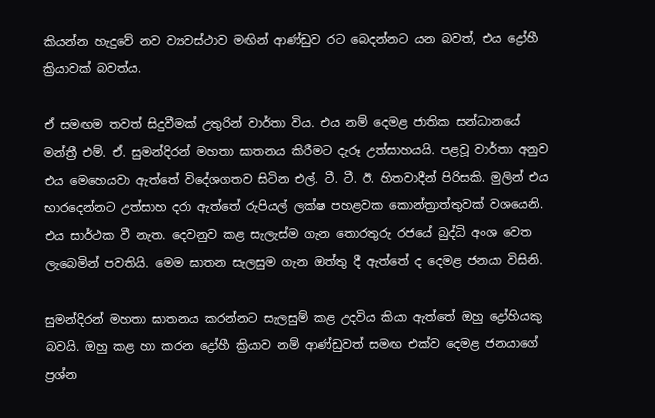කියන්න හැදුවේ නව ව්‍යවස්ථාව මඟින් ආණ්ඩුව රට බෙදන්නට යන බවත්, එය ද්‍රෝහී ක්‍රියාවක් බවත්ය.

ඒ සමඟම තවත් සිදුවීමක් උතුරින් වාර්තා විය. එය නම් දෙමළ ජාතික සන්ධානයේ මන්ත්‍රී එම්. ඒ. සුමන්දිරන් මහතා ඝාතනය කිරීමට දැරූ උත්සාහයයි. පළවූ වාර්තා අනුව එය මෙහෙයවා ඇත්තේ විදේශගතව සිටින එල්. ටී. ටී. ඊ. හිතවාදීන් පිරිසකි. මුලින් එය භාරදෙන්නට උත්සාහ දරා ඇත්තේ රුපියල් ලක්ෂ පහළවක කොන්ත්‍රාත්තුවක් වශයෙනි. එය සාර්ථක වී නැත. දෙවනුව කළ සැලැස්ම ගැන තොරතුරු රජයේ බුද්ධි අංශ වෙත ලැබෙමින් පවතියි. මෙම ඝාතන සැලසුම ගැන ඔත්තු දී ඇත්තේ ද දෙමළ ජනයා විසිනි.

සුමන්දිරන් මහතා ඝාතනය කරන්නට සැලසුම් කළ උදවිය කියා ඇත්තේ ඔහු ද්‍රෝහියකු බවයි. ඔහු කළ හා කරන ද්‍රෝහී ක්‍රියාව නම් ආණ්ඩුවත් සමඟ එක්ව දෙමළ ජනයාගේ ප්‍රශ්න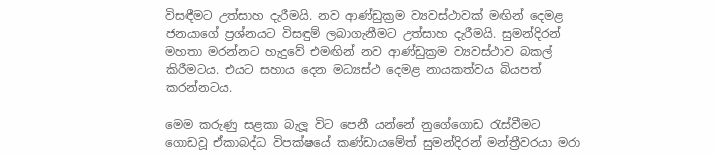විසඳීමට උත්සාහ දැරීමයි. නව ආණ්ඩුක්‍රම ව්‍යවස්ථාවක් මඟින් දෙමළ ජනයාගේ ප්‍රශ්නයට විසඳුම් ලබාගැනීමට උත්සාහ දැරීමයි. සුමන්දිරන් මහතා මරන්නට හැදුවේ එමඟින් නව ආණ්ඩුක්‍රම ව්‍යවස්ථාව බකල් කිරීමටය. එයට සහාය දෙන මධ්‍යස්ථ දෙමළ නායකත්වය බියපත් කරන්නටය.

මෙම කරුණු සළකා බැලූ විට පෙනී යන්නේ ‍නුගේගොඩ රැස්වීමට ගොඩවූ ඒකාබද්ධ විපක්ෂයේ කණ්ඩායමේත් සුමන්දිරන් මන්ත්‍රීවරයා මරා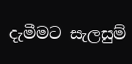දැමීමට සැලසුම්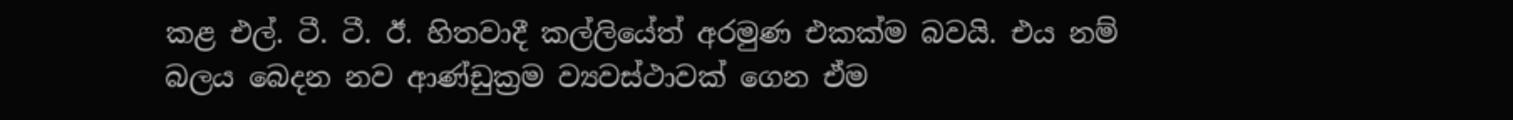කළ එල්. ටී. ටී. ඊ. හිතවාදී කල්ලියේත් අරමුණ එකක්ම බවයි. එය නම් බලය බෙදන නව ආණ්ඩුක්‍රම ව්‍යවස්ථාවක් ගෙන ඒම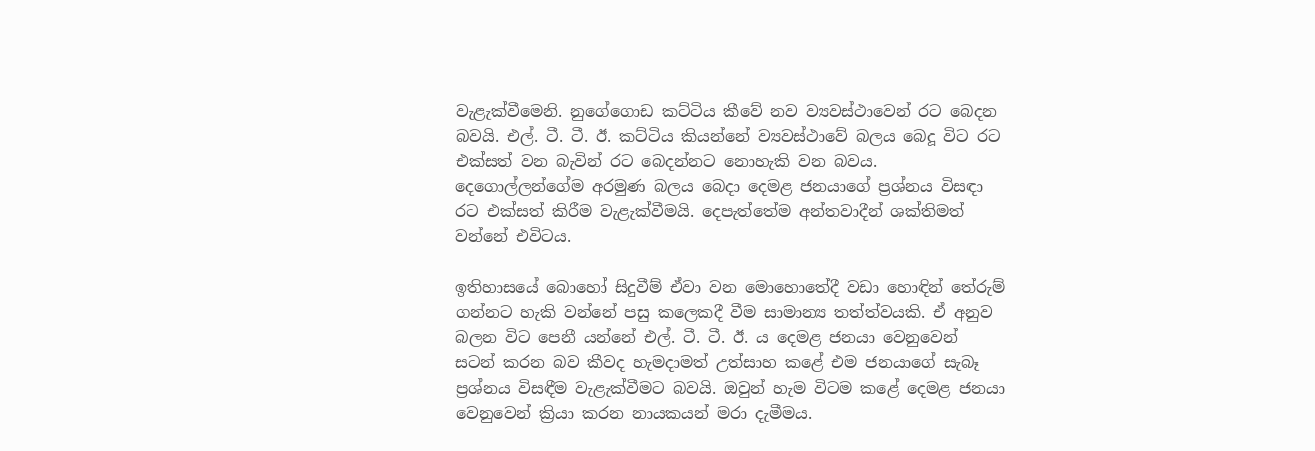වැළැක්වීමෙනි. නුගේගොඩ කට්ටිය කීවේ නව ව්‍යවස්ථාවෙන් රට බෙදන බවයි. එල්. ටී. ටී. ඊ. කට්ටිය කියන්නේ ව්‍යවස්ථාවේ බලය බෙදූ විට රට එක්සත් වන බැවින් රට බෙදන්නට නොහැකි වන බවය. දෙගොල්ලන්ගේම අරමුණ බලය බෙදා දෙමළ ජනයාගේ ප්‍රශ්නය විසඳා රට එක්සත් කිරීම වැළැක්වීමයි. දෙපැත්තේම අන්තවාදීන් ශක්තිමත් වන්නේ එවිටය.

ඉතිහාසයේ බොහෝ සිදුවීම් ඒවා වන මොහොතේදී වඩා හොඳින් තේරුම් ගන්නට හැකි වන්නේ පසු කලෙකදී වීම සාමාන්‍ය තත්ත්වයකි. ඒ අනුව බලන විට පෙනී යන්නේ එල්. ටී. ටී. ඊ. ය දෙමළ ජනයා වෙනුවෙන් සටන් කරන බව කීවද හැමදාමත් උත්සාහ කළේ එම ජනයාගේ සැබෑ ප්‍රශ්නය විසඳීම වැළැක්වීමට බවයි. ඔවුන් හැම විටම කළේ දෙමළ ජනයා වෙනුවෙන් ක්‍රියා කරන නායකයන් මරා දැමීමය.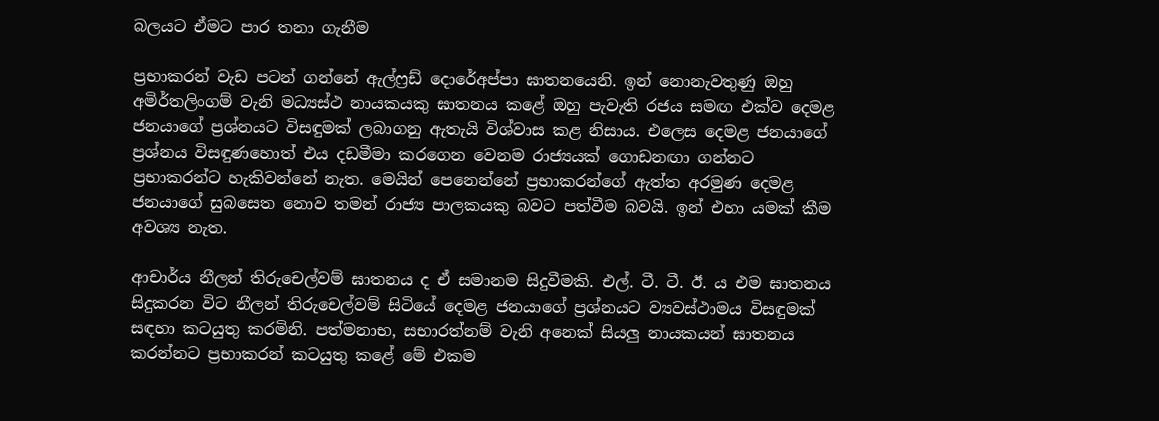බලයට ඒමට පාර තනා ගැනීම

ප්‍රභාකරන් වැඩ පටන් ගන්නේ ඇල්ෆ්‍රඩ් දොරේඅප්පා ඝාතනයෙනි. ඉන් නොනැවතුණු ඔහු අමිර්තලිංගම් වැනි මධ්‍යස්ථ නායකයකු ඝාතනය කළේ ඔහු පැවැති රජය සමඟ එක්ව දෙමළ ජනයාගේ ප්‍රශ්නයට විසඳුමක් ලබාගනු ඇතැයි විශ්වාස කළ නිසාය. එලෙස දෙමළ ජනයාගේ ප්‍රශ්නය විසඳුණහොත් එය දඩමීමා කරගෙන වෙනම රාජ්‍යයක් ගොඩනඟා ගන්නට ප්‍රභාකරන්ට හැකිවන්නේ නැත. මෙයින් පෙනෙන්නේ ප්‍රභාකරන්ගේ ඇත්ත අරමුණ දෙමළ ජනයාගේ සුබසෙත නොව තමන් රාජ්‍ය පාලකයකු බවට පත්වීම බවයි. ඉන් එහා යමක් කීම අවශ්‍ය නැත.

ආචාර්ය නීලන් තිරුචෙල්වම් ඝාතනය ද ඒ සමානම සිදුවීමකි. එල්. ටී. ටී. ඊ. ය එම ඝාතනය සිදුකරන විට නීලන් තිරුචෙල්වම් සිටියේ දෙමළ ජනයාගේ ප්‍රශ්නයට ව්‍යවස්ථාමය විසඳුමක් සඳහා කටයුතු කරමිනි. පත්මනාභ, සභාරත්නම් වැනි අනෙක් සියලු නායකයන් ඝාතනය කරන්නට ප්‍රභාකරන් කටයුතු කළේ මේ එකම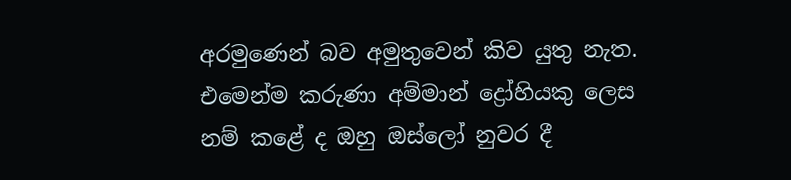අරමුණෙන් බව අමුතුවෙන් කිව යුතු නැත. එමෙන්ම කරුණා අම්මාන් ද්‍රෝහියකු ලෙස නම් කළේ ද ඔහු ඔස්ලෝ නුවර දී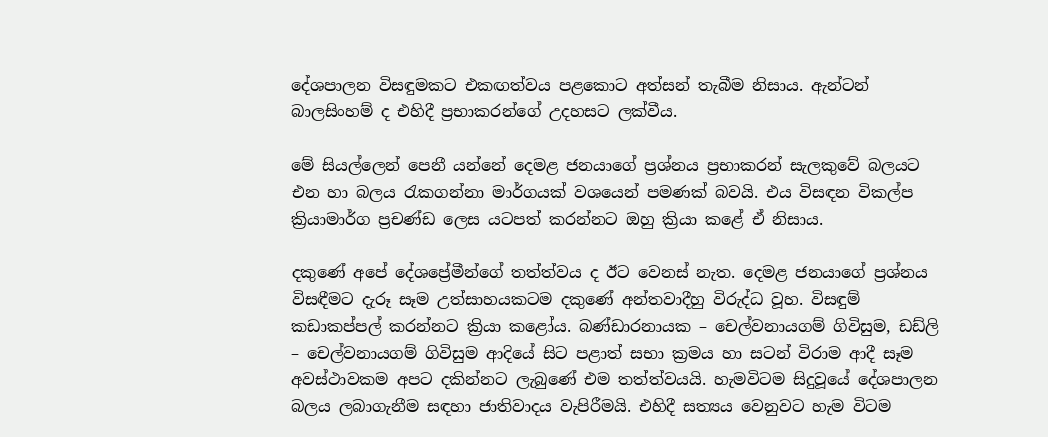දේශපාලන විසඳුමකට එකඟත්වය පළකොට අත්සන් තැබීම නිසාය. ඇන්ටන් බාලසිංහම් ද එහිදී ප්‍රභාකරන්ගේ උදහසට ලක්වීය.

මේ සියල්ලෙන් පෙනී යන්නේ දෙමළ ජනයාගේ ප්‍රශ්නය ප්‍රභාකරන් සැලකුවේ බලයට එන හා බලය රැකගන්නා මාර්ගයක් වශයෙන් පමණක් බවයි. එය විසඳන විකල්ප ක්‍රියාමාර්ග ප්‍රචණ්ඩ ලෙස යටපත් කරන්නට ඔහු ක්‍රියා කළේ ඒ නිසාය.

දකුණේ අපේ‍ දේශප්‍රේමීන්ගේ තත්ත්වය ද ඊට වෙනස් නැත. දෙමළ ජනයාගේ ප්‍රශ්නය විසඳීමට දැරූ සෑම උත්සාහයකටම දකුණේ අන්තවාදීහු විරුද්ධ වූහ. විසඳුම් කඩාකප්පල් කරන්නට ක්‍රියා කළෝය. බණ්ඩාරනායක – චෙල්වනායගම් ගිවිසුම, ඩඩ්ලි – චෙල්වනායගම් ගිවිසුම ආදියේ සිට පළාත් සභා ක්‍රමය හා සටන් විරාම ආදී සෑම අවස්ථාවකම අපට දකින්නට ලැබුණේ එම තත්ත්වයයි. හැමවිටම සිදුවූයේ දේශපාලන බලය ලබාගැනීම සඳහා ජාතිවාදය වැපිරීමයි. එහිදී සත්‍යය වෙනුවට හැම විටම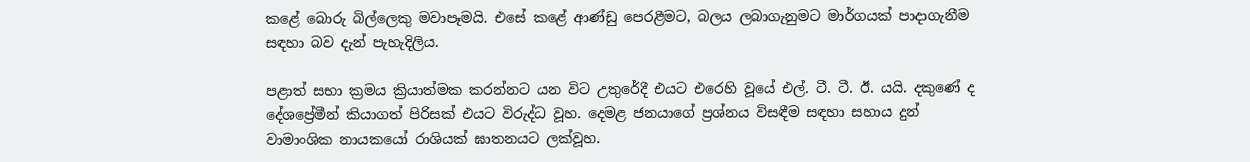කළේ බොරු බිල්ලෙකු මවාපෑමයි. එසේ කළේ ආණ්ඩු පෙරළීමට, බලය ලබාගැනුමට මාර්ගයක් පාදාගැනීම සඳහා බව දැන් පැහැදිලිය.

පළාත් සභා ක්‍රමය ක්‍රියාත්මක කරන්නට යන විට උතුරේදී එයට එරෙහි වූයේ එල්. ටී. ටී. ඊ. යයි. දකුණේ ද දේශප්‍රේමීන් කියාගත් පිරිසක් එයට විරුද්ධ වූහ. දෙමළ ජනයාගේ ප්‍රශ්නය විසඳීම සඳහා සහාය දුන් වාමාංශික නායකයෝ රාශියක් ඝාතනයට ලක්වූහ.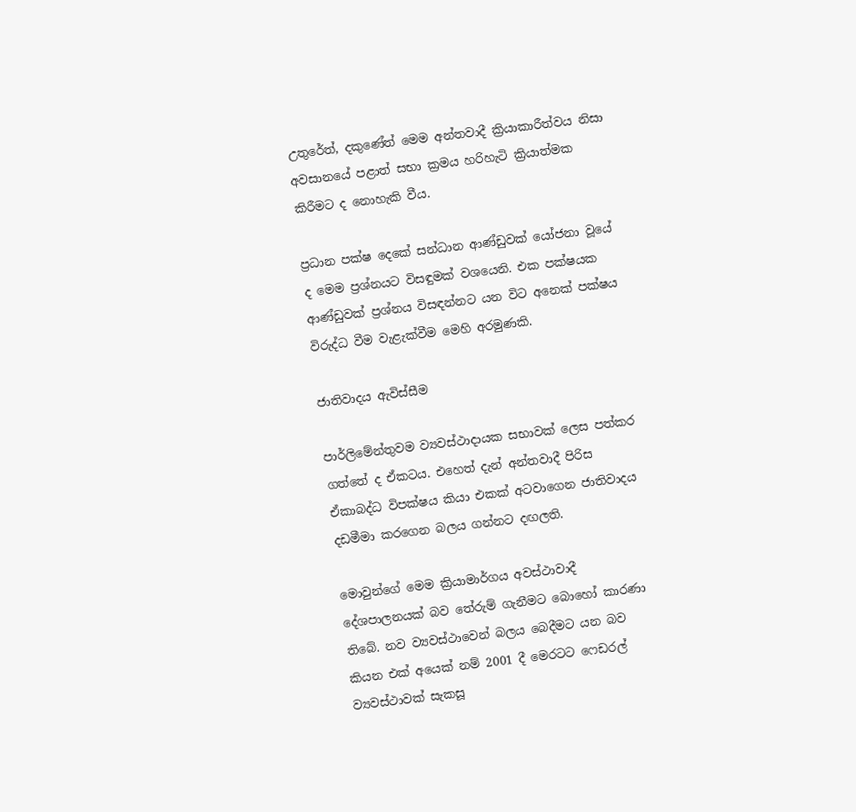උතුරේත්, දකුණේත් මෙම අන්තවාදී ක්‍රියාකාරීත්වය නිසා අවසානයේ පළාත් සභා ක්‍රමය හරිහැටි ක්‍රියාත්මක කිරීමට ද නොහැකි වීය.

ප්‍රධාන පක්ෂ දෙකේ සන්ධාන ආණ්ඩුවක් යෝජනා වූයේ ද මෙම ප්‍රශ්නයට විසඳුමක් වශයෙනි. එක පක්ෂයක ආණ්ඩුවක් ප්‍රශ්නය විසඳන්නට යන විට අනෙක් පක්ෂය විරුද්ධ වීම වැළැක්වීම මෙහි අරමුණකි.

ජාතිවාදය ඇවිස්සීම

පාර්ලිමේන්තුවම ව්‍යවස්ථාදායක සභාවක් ලෙස පත්කර ගත්තේ ද ඒකටය. එහෙත් දැන් අන්තවාදී පිරිස ඒකාබද්ධ විපක්ෂය කියා එකක් අටවාගෙන ජාතිවාදය දඩමීමා කරගෙන බලය ගන්නට දඟලති.

මොවුන්ගේ මෙම ක්‍රියාමාර්ගය අවස්ථාවාදී දේශපාලනයක් බව තේරුම් ගැනීමට බොහෝ කාරණා තිබේ. නව ව්‍යවස්ථාවෙන් බලය බෙදීමට යන බව කියන එක් අයෙක් නම් 2001 දී මෙරටට ෆෙඩරල් ව්‍යවස්ථාවක් සැකසූ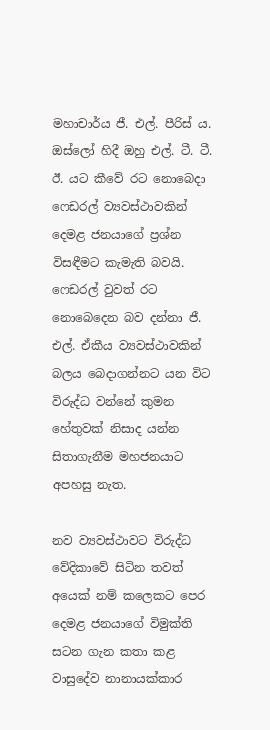මහාචාර්ය ජී. එල්. පීරිස් ය. ඔස්ලෝ හිදී ඔහු එල්. ටී. ටී. ඊ. යට කීවේ රට නොබෙදා ෆෙඩරල් ව්‍යවස්ථාවකින් දෙමළ ජනයාගේ ප්‍රශ්න විසඳීමට කැමැති බවයි. ෆෙඩරල් වුවත් රට නොබෙදෙන බව දන්නා ජී. එල්. ඒකීය ව්‍යවස්ථාවකින් බලය බෙදාගන්නට යන විට විරුද්ධ වන්නේ කුමන හේතුවක් නිසාද යන්න සිතාගැනීම මහජනයාට අපහසු නැත.

නව ව්‍යවස්ථාවට විරුද්ධ වේදිකාවේ සිටින තවත් අයෙක් නම් කලෙකට පෙර දෙමළ ජනයාගේ විමුක්ති සටන ගැන කතා ක‍ළ වාසුදේව නානායක්කාර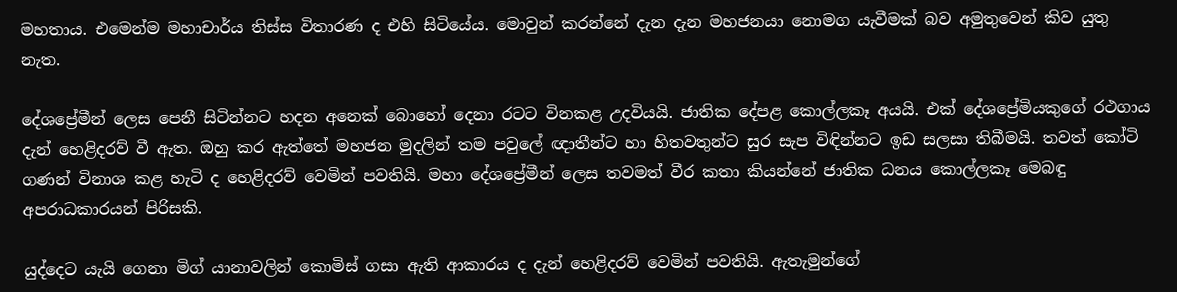මහතාය. එමෙන්ම මහාචාර්ය තිස්ස විතාරණ ද එහි සිටියේය. මොවුන් කරන්නේ දැන දැන මහජනයා නොමග යැවීමක් බව අමුතුවෙන් කිව යුතු නැත.

දේශප්‍රේමීන් ලෙස පෙනී සිටින්නට හදන අනෙක් බොහෝ දෙනා රටට විනකළ උදවියයි. ජාතික දේපළ කොල්ලකෑ අයයි. එක් දේශප්‍රේමියකුගේ රථගාය දැන් හෙළිදරව් වී ඇත. ඔහු කර ඇත්තේ මහජන මුදලින් තම පවුලේ ඥාතීන්ට හා හිතවතුන්ට සුර සැප විඳින්නට ඉඩ සලසා තිබීමයි. තවත් කෝටි ගණන් විනාශ කළ හැටි ද හෙළිදරව් වෙමින් පවතියි. මහා දේශප්‍රේමීන් ලෙස තවමත් වීර කතා කියන්නේ ජාතික ධනය කොල්ලකෑ මෙබඳු අපරාධකාරයන් පිරිසකි.

යුද්දෙට යැයි ගෙනා මිග් යානාවලින් කොමිස් ගසා ඇති ආකාරය ද දැන් හෙළිදරව් වෙමින් පවතියි. ඇතැමුන්ගේ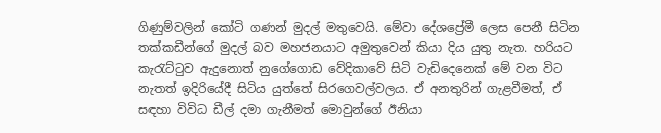ගිණුම්වලින් කෝටි ගණන් මුදල් මතුවෙයි. මේවා දේ‍ශප්‍රේමී ලෙස පෙනී සිටින තක්කඩීන්ගේ මුදල් බව මහජනයාට අමුතුවෙන් කියා දිය යුතු නැත. හරියට කැරැට්ටුව ඇදුනොත් නුගේගොඩ වේදිකාවේ සිටි වැඩිදෙනෙක් මේ වන විට නැතත් ඉදිරියේදී සිටිය යුත්තේ සිරගෙවල්වලය. ඒ අනතුරින් ගැළවීමත්, ඒ සඳහා විවිධ ඩීල් දමා ගැනීමත් මොවුන්ගේ ඊනියා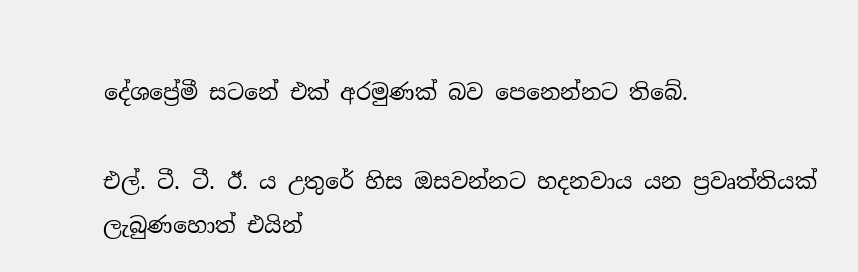දේශප්‍රේමී සටනේ එක් අරමුණක් බව පෙනෙන්නට තිබේ.

එල්. ටී. ටී. ඊ. ය උතුරේ හිස ඔසවන්නට හදනවාය යන ප්‍රවෘත්තියක් ලැබුණහොත් එයින්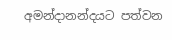අමන්දානන්දයට පත්වන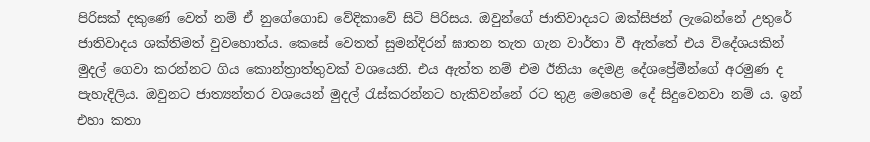පිරිසක් දකුණේ වෙත් නම් ඒ නුගේගොඩ වේදිකාවේ සිටි පිරිසය. ඔවුන්ගේ ජාතිවාදයට ඔක්සිජන් ලැබෙන්නේ උතුරේ ජාතිවාදය ශක්තිමත් වුවහොත්ය. කෙසේ වෙතත් සුමන්දිරන් ඝාතන තැත ගැන වාර්තා වී ඇත්තේ එය විදේශයකින් මුදල් ගෙවා කරන්නට ගිය කොන්ත්‍රාත්තුවක් වශයෙනි. එය ඇත්ත නම් එම ඊනියා දෙමළ දේශප්‍රේමීන්ගේ අරමුණ ද පැහැදිලිය. ඔවුනට ජාත්‍යන්තර වශයෙන් මුදල් රැස්කරන්නට හැකිවන්නේ රට තුළ මෙහෙම දේ සිදුවෙනවා නම් ය. ඉන් එහා කතා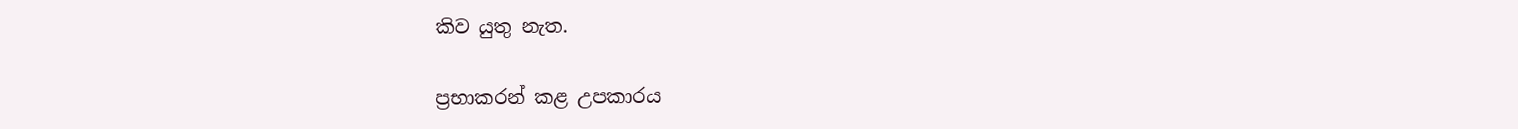කිව යුතු නැත.

ප්‍ර‍භාකරන් කළ උපකාරය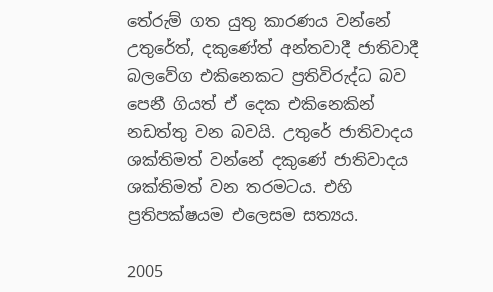තේරුම් ගත යුතු කාරණය වන්නේ උතුරේත්, දකුණේත් අන්තවාදී ‍ජාතිවාදී බලවේග එකිනෙකට ප්‍රතිවිරුද්ධ බව පෙනී ගියත් ඒ දෙක එකිනෙකින් නඩත්තු වන බවයි. උතුරේ ජාතිවාදය ශක්තිමත් වන්නේ දකුණේ ජාතිවාදය ශක්තිමත් වන තරමටය. එහි ප්‍රතිපක්ෂයම එලෙසම සත්‍යය.

2005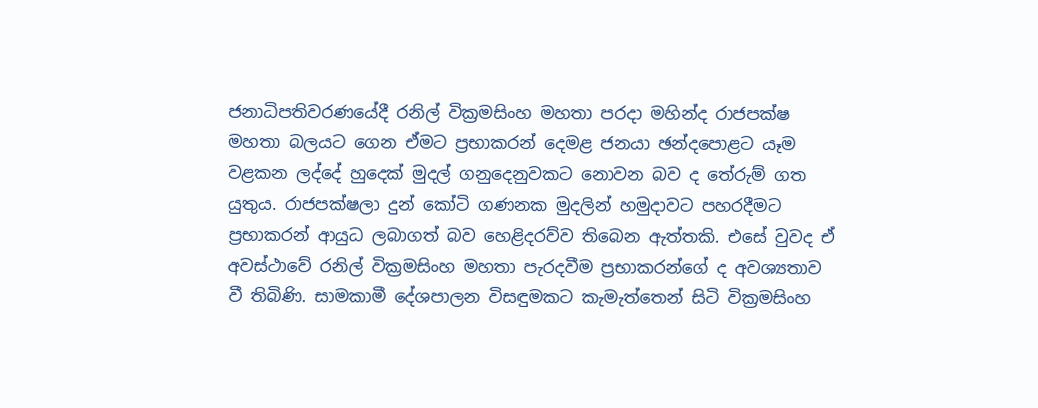ජනාධිපතිවරණයේදී රනිල් වික්‍රමසිංහ මහතා පරදා මහින්ද රාජපක්ෂ මහතා බලයට ගෙන ඒමට ප්‍රභාකරන් දෙමළ ජනයා ඡන්දපොළට යෑම වළකන ලද්දේ හුදෙක් මුදල් ගනුදෙනුවකට නොවන බව ද තේරුම් ගත යුතුය. රාජපක්ෂලා දුන් කෝටි ගණනක මුදලින් හමුදාවට පහරදීමට ප්‍රභාකරන් ආයුධ ලබාගත් බව හෙළිදරව්ව තිබෙන ඇත්තකි. එසේ වුවද ඒ අවස්ථාවේ රනිල් වික්‍රමසිංහ මහතා පැරදවීම ප්‍රභාකරන්ගේ ද අවශ්‍යතාව වී තිබිණි. සාමකාමී දේශපාලන විසඳුමකට කැමැත්තෙන් සිටි වික්‍රමසිංහ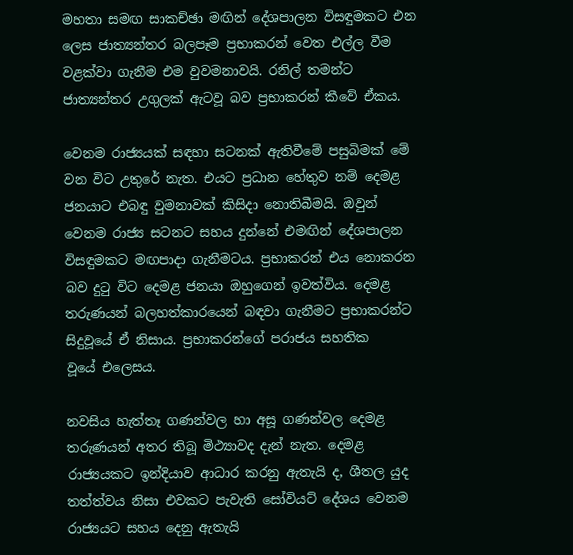මහතා සමඟ සාකච්ඡා මඟින් දේශපාලන විසඳුමකට එන ලෙස ජාත්‍යන්තර බලපෑම ප්‍රභාකරන් වෙත එල්ල වීම වළක්වා ගැනීම එම වුවමනාවයි. රනිල් තමන්ට ජාත්‍යන්තර උගුලක් ඇටවූ බව ප්‍රභාකරන් කීවේ ඒකය.

වෙනම රාජ්‍යයක් සඳහා සටනක් ඇතිවීමේ පසුබිමක් මේ වන විට උතුරේ නැත. එයට ප්‍රධාන හේතුව නම් දෙමළ ජනයාට එබඳු වුමනාවක් කිසිදා නොතිබීමයි. ඔවුන් වෙනම රාජ්‍ය සටනට සහය දුන්නේ එමඟින් දේශපාලන විසඳුමකට මඟපාදා ගැනීමටය. ප්‍රභාකරන් එය නොකරන බව දුටු විට දෙමළ ජනයා ඔහුගෙන් ඉවත්විය. දෙමළ තරුණයන් බලහත්කාරයෙන් බඳවා ගැනීමට ප්‍රභාකරන්ට සිදුවූයේ ඒ නිසාය. ප්‍රභාකරන්ගේ පරාජය සහතික වූයේ ‍එලෙසය.

නවසිය හැත්තෑ ගණන්වල හා අසූ ගණන්වල දෙමළ තරුණයන් අතර තිබූ මිථ්‍යාවද දැන් නැත. දෙමළ රාජ්‍යයකට ඉන්දියාව ආධාර කරනු ඇතැයි ද, ශීතල යුද තත්ත්වය නිසා එවකට පැවැති සෝවියට් දේශය වෙනම රාජ්‍යයට සහය දෙනු ඇතැයි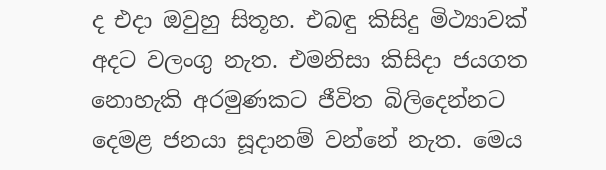ද එදා ඔවුහු සිතූහ. එබඳු කිසිදු මිථ්‍යාවක් අදට වලංගු නැත. එමනිසා කිසිදා ජයගත නොහැකි අරමුණකට ජීවිත බිලිදෙන්නට දෙමළ ජනයා සූදානම් වන්නේ නැත. මෙය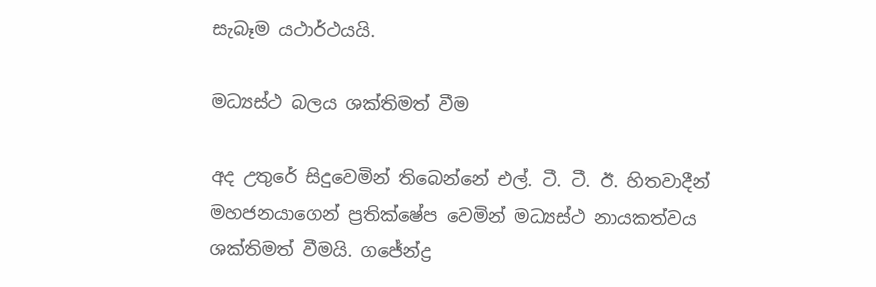සැබෑම යථාර්ථයයි.

මධ්‍යස්ථ බලය ශක්තිමත් වීම

අද උතුරේ සිදුවෙමින් තිබෙන්නේ එල්. ටී. ටී. ඊ. හිතවාදීන් මහජනයාගෙන් ප්‍රතික්ෂේප වෙමින් මධ්‍යස්ථ නායකත්වය ශක්තිමත් වීමයි. ගජේන්ද්‍ර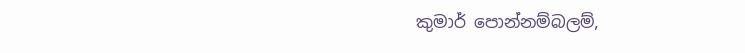කුමාර් පොන්නම්බලම්,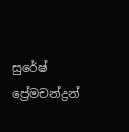සුරේෂ් ප්‍රේමචන්ද්‍රන්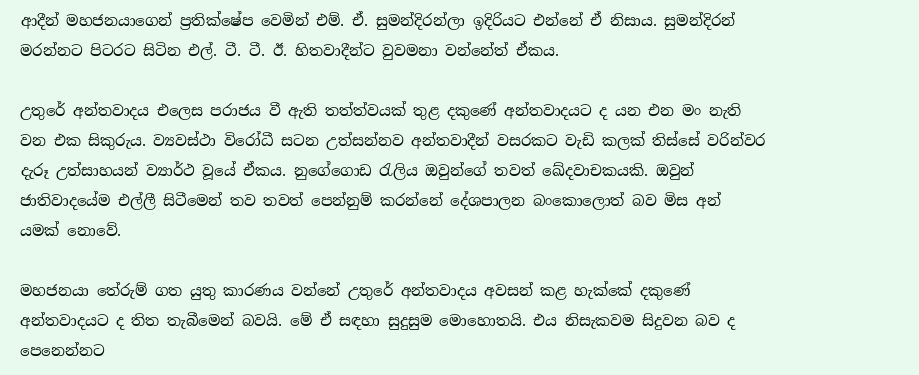ආදීන් මහජනයාගෙන් ප්‍රතික්ෂේප වෙමින් එම්. ඒ. සුමන්දිරන්‍ලා ඉදිරියට එන්නේ ඒ නිසාය. සුමන්දිරන් මරන්නට පිටරට සිටින එල්. ටී. ටී. ඊ. හිතවාදීන්ට වුවමනා වන්නේත් ඒකය.

උතුරේ අන්තවාදය එලෙස පරාජය වී ඇති තත්ත්වයක් තුළ දකුණේ අන්තවාදයට ද යන එන මං නැති වන එක සිකුරුය. ව්‍යවස්ථා විරෝධී සටන උත්සන්නව අන්තවාදීන් වසරකට වැඩි කලක් තිස්සේ වරින්වර දැරූ උත්සාහයන් ව්‍යාර්ථ වූයේ ඒකය. නුගේගොඩ රැලිය ඔවුන්ගේ තවත් ඛේදවාචකයකි. ඔවුන් ජාතිවාදයේම එල්ලී සිටීමෙන් තව තවත් පෙන්නුම් කරන්නේ දේශපාලන බංකොලොත් බව මිස අන් යමක් නොවේ.

මහජනයා තේරුම් ගත යුතු කාරණය වන්නේ උතුරේ අන්තවාදය අවසන් කළ හැක්කේ දකුණේ අන්තවාදයට ද තිත තැබීමෙන් බවයි. මේ ඒ සඳහා සුදුසුම මොහොතයි. එය නිසැකවම සිදුවන බව ද පෙනෙන්නට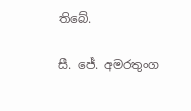තිබේ.

සී. ජේ. අමරතුංග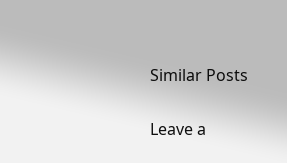Similar Posts

Leave a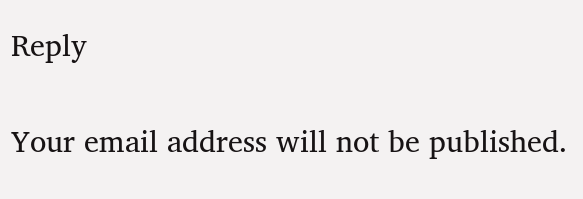Reply

Your email address will not be published.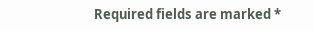Required fields are marked *